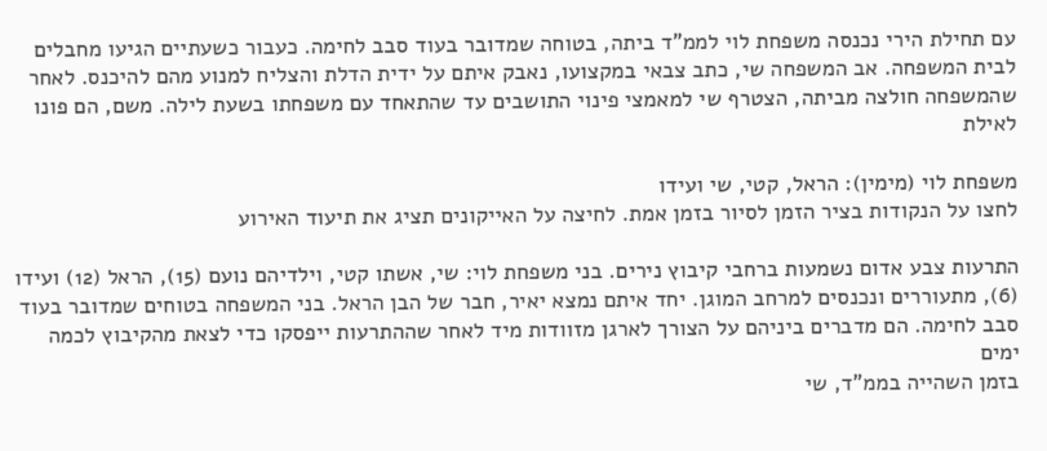עם תחילת הירי נכנסה משפחת לוי לממ"ד ביתה, בטוחה שמדובר בעוד סבב לחימה. כעבור כשעתיים הגיעו מחבלים לבית המשפחה. אב המשפחה שי, כתב צבאי במקצועו, נאבק איתם על ידית הדלת והצליח למנוע מהם להיכנס. לאחר שהמשפחה חולצה מביתה, הצטרף שי למאמצי פינוי התושבים עד שהתאחד עם משפחתו בשעת לילה. משם, הם פונו לאילת

משפחת לוי (מימין): הראל, קטי, שי ועידו
לחצו על הנקודות בציר הזמן לסיור בזמן אמת. לחיצה על האייקונים תציג את תיעוד האירוע

התרעות צבע אדום נשמעות ברחבי קיבוץ נירים. בני משפחת לוי: שי, אשתו קטי, וילדיהם נועם (15), הראל (12) ועידו (6), מתעוררים ונכנסים למרחב המוגן. יחד איתם נמצא יאיר, חבר של הבן הראל. בני המשפחה בטוחים שמדובר בעוד סבב לחימה. הם מדברים ביניהם על הצורך לארגן מזוודות מיד לאחר שההתרעות ייפסקו כדי לצאת מהקיבוץ לכמה ימים
בזמן השהייה בממ"ד, שי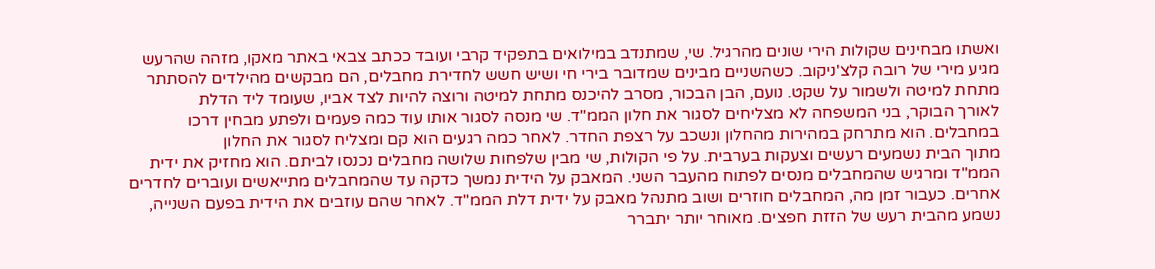ואשתו מבחינים שקולות הירי שונים מהרגיל. שי, שמתנדב במילואים בתפקיד קרבי ועובד ככתב צבאי באתר מאקו, מזהה שהרעש מגיע מירי של רובה קלצ'ניקוב. כשהשניים מבינים שמדובר בירי חי ושיש חשש לחדירת מחבלים, הם מבקשים מהילדים להסתתר מתחת למיטה ולשמור על שקט. נועם, הבן הבכור, מסרב להיכנס מתחת למיטה ורוצה להיות לצד אביו, שעומד ליד הדלת
לאורך הבוקר, בני המשפחה לא מצליחים לסגור את חלון הממ"ד. שי מנסה לסגור אותו עוד כמה פעמים ולפתע מבחין דרכו במחבלים. הוא מתרחק במהירות מהחלון ונשכב על רצפת החדר. לאחר כמה רגעים הוא קם ומצליח לסגור את החלון
מתוך הבית נשמעים רעשים וצעקות בערבית. על פי הקולות, שי מבין שלפחות שלושה מחבלים נכנסו לביתם. הוא מחזיק את ידית הממ"ד ומרגיש שהמחבלים מנסים לפתוח מהעבר השני. המאבק על הידית נמשך כדקה עד שהמחבלים מתייאשים ועוברים לחדרים אחרים. כעבור זמן מה, המחבלים חוזרים ושוב מתנהל מאבק על ידית דלת הממ"ד. לאחר שהם עוזבים את הידית בפעם השנייה, נשמע מהבית רעש של הזזת חפצים. מאוחר יותר יתברר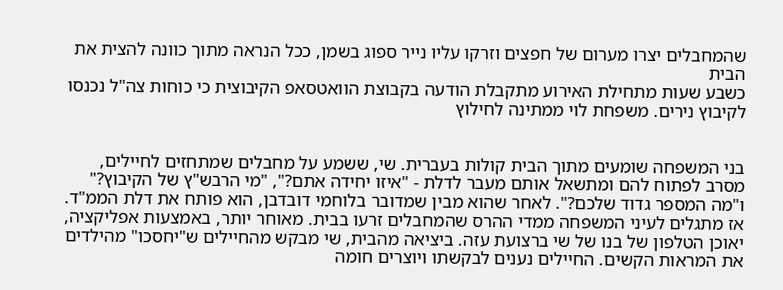שהמחבלים יצרו מערום של חפצים וזרקו עליו נייר ספוג בשמן, ככל הנראה מתוך כוונה להצית את הבית
כשבע שעות מתחילת האירוע מתקבלת הודעה בקבוצת הוואטסאפ הקיבוצית כי כוחות צה"ל נכנסו לקיבוץ נירים. משפחת לוי ממתינה לחילוץ


בני המשפחה שומעים מתוך הבית קולות בעברית. שי, ששמע על מחבלים שמתחזים לחיילים, מסרב לפתוח להם ומתשאל אותם מעבר לדלת - "איזו יחידה אתם?", "מי הרבש"ץ של הקיבוץ?" ו"מה המספר גדוד שלכם?". לאחר שהוא מבין שמדובר בלוחמי דובדבן, הוא פותח את דלת הממ"ד. אז מתגלים לעיני המשפחה ממדי ההרס שהמחבלים זרעו בבית. מאוחר יותר, באמצעות אפליקציה, יאוכן הטלפון של בנו של שי ברצועת עזה. ביציאה מהבית, שי מבקש מהחיילים ש"יחסכו" מהילדים את המראות הקשים. החיילים נענים לבקשתו ויוצרים חומה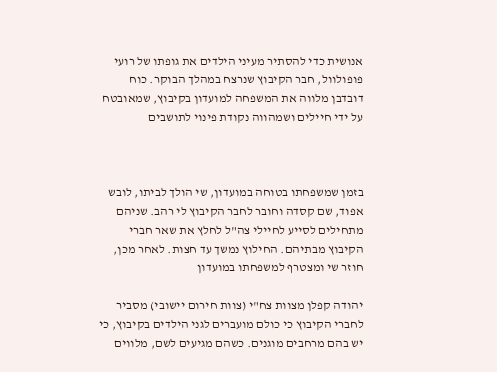אנושית כדי להסתיר מעיני הילדים את גופתו של רועי פופולוול, חבר הקיבוץ שנרצח במהלך הבוקר. כוח דובדבן מלווה את המשפחה למועדון בקיבוץ, שמאובטח על ידי חיילים ושמהווה נקודת פינוי לתושבים



בזמן שמשפחתו בטוחה במועדון, שי הולך לביתו, לובש אפוד, שם קסדה וחובר לחבר הקיבוץ לי רהב. שניהם מתחילים לסייע לחיילי צה"ל לחלץ את שאר חברי הקיבוץ מבתיהם. החילוץ נמשך עד חצות. לאחר מכן, חוזר שי ומצטרף למשפחתו במועדון

יהודה קפלן מצוות צח"י (צוות חירום יישובי) מסביר לחברי הקיבוץ כי כולם מועברים לגני הילדים בקיבוץ, כי יש בהם מרחבים מוגנים. כשהם מגיעים לשם, מלווים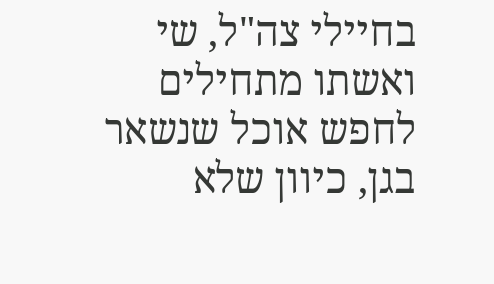בחיילי צה"ל, שי ואשתו מתחילים לחפש אוכל שנשאר בגן, כיוון שלא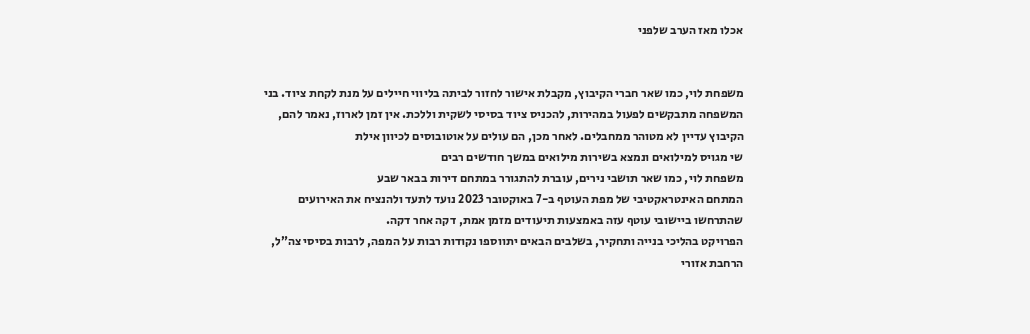אכלו מאז הערב שלפני


משפחת לוי, כמו שאר חברי הקיבוץ, מקבלת אישור לחזור לביתה בליווי חיילים על מנת לקחת ציוד. בני המשפחה מתבקשים לפעול במהירות, להכניס ציוד בסיסי לשקית וללכת. אין זמן לארוז, נאמר להם, הקיבוץ עדיין לא מטוהר ממחבלים. לאחר מכן, הם עולים על אוטובוסים לכיוון אילת
שי מגויס למילואים ונמצא בשירות מילואים במשך חודשים רבים
משפחת לוי, כמו שאר תושבי נירים, עוברת להתגורר במתחם דירות בבאר שבע
המתחם האינטראקטיבי של מפת העוטף ב-7 באוקטובר 2023 נועד לתעד ולהנציח את האירועים שהתרחשו ביישובי עוטף עזה באמצעות תיעודים מזמן אמת, דקה אחר דקה.
הפרויקט בהליכי בנייה ותחקיר, בשלבים הבאים יתווספו נקודות רבות על המפה, לרבות בסיסי צה”ל, הרחבת אזורי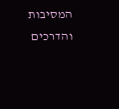המסיבות והדרכים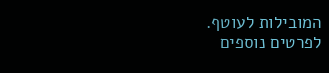המובילות לעוטף.
לפרטים נוספים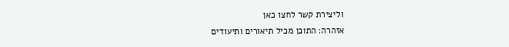וליצירת קשר לחצו כאן
אזהרה: התוכן מכיל תיאורים ותיעודים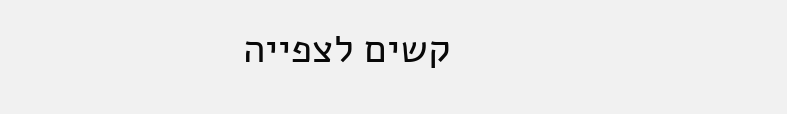קשים לצפייה